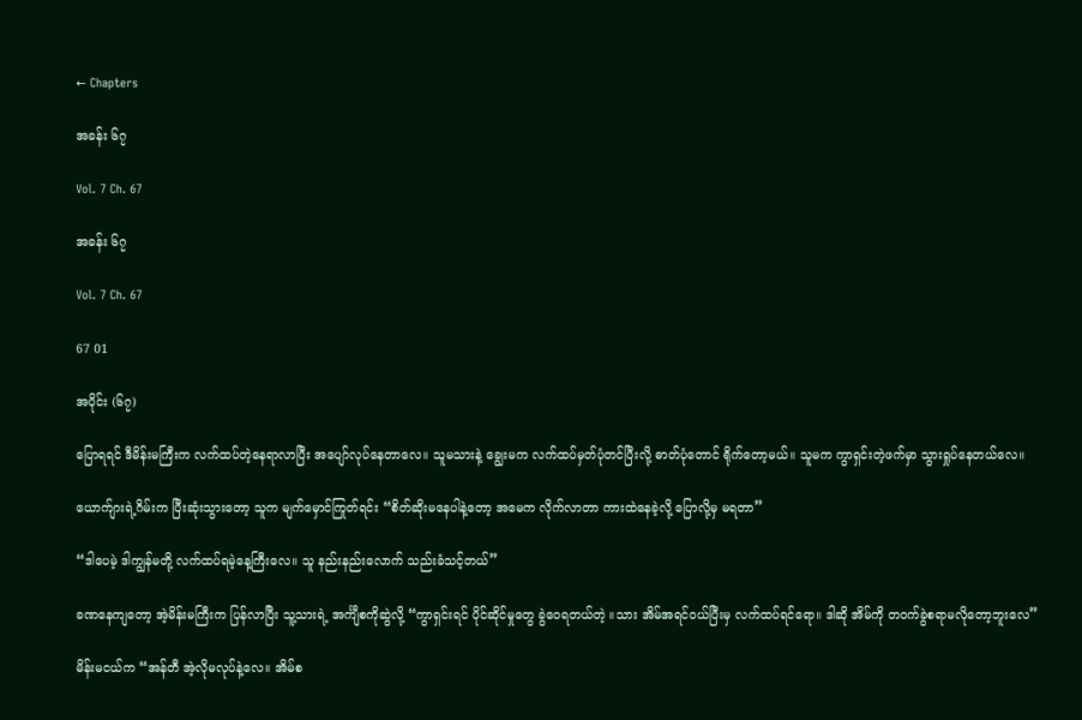← Chapters

အခန်း ၆၇

Vol. 7 Ch. 67

အခန်း ၆၇

Vol. 7 Ch. 67

67 01

အပိုင်း (၆၇)

ပြောရရင် ဒီမိန်းမကြီးက လက်ထပ်တဲ့နေရာလာပြီး အပျော်လုပ်နေတာလေ။ သူမသားနဲ့ ချွေးမက လက်ထပ်မှတ်ပုံတင်ပြီးလို့ ဓာတ်ပုံတောင် ရိုက်တော့မယ်။ သူမက ကွာရှင်းတဲ့ဖက်မှာ သွားရှုပ်နေတယ်လေ။

ယောက်ျားရဲ့ဂိမ်းက ပြီးဆုံးသွားတော့ သူက မျက်မှောင်ကြုတ်ရင်း “စိတ်ဆိုးမနေပါနဲ့တော့ အမေက လိုက်လာတာ ကားထဲနေခဲ့လို့ ပြောလို့မှ မရတာ”

“ဒါပေမဲ့ ဒါကျွန်မတို့ လက်ထပ်ရမဲ့နေ့ကြီးလေ။ သူ နည်းနည်းလောက် သည်းခံသင့်တယ်”

ခဏနေကျတော့ အဲ့မိန်းမကြီးက ပြန်လာပြီး သူ့သားရဲ့ အင်္ကျီစကိုဆွဲလို့ “ကွာရှင်းရင် ပိုင်ဆိုင်မှုတွေ ခွဲဝေရတယ်တဲ့ ။သား အိမ်အရင်ဝယ်ပြီးမှ လက်ထပ်ရင်ရော။ ဒါဆို အိမ်ကို တဝက်ခွဲစရာမလိုတော့ဘူးလေ”

မိန်းမငယ်က “အန်တီ အဲ့လိုမလုပ်နဲ့လေ။ အိမ်စ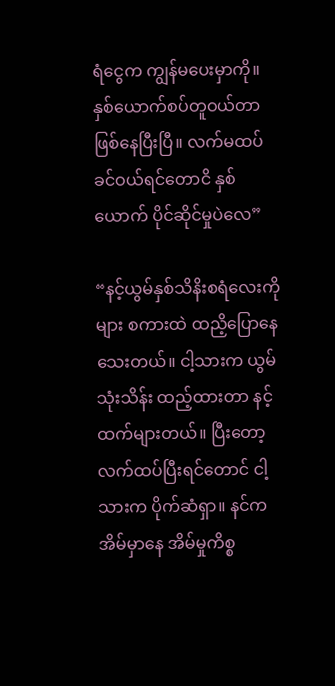ရံငွေက ကျွန်မပေးမှာကို။ နှစ်ယောက်စပ်တူဝယ်တာ ဖြစ်နေပြီးပြီ။ လက်မထပ်ခင်ဝယ်ရင်တောငိ နှစ်ယောက် ပိုင်ဆိုင်မှုပဲလေ”

“နင့်ယွမ်နှစ်သိနိးစရံလေးကိုများ စကားထဲ ထညိ့ပြောနေသေးတယ်။ ငါ့သားက ယွမ်သုံးသိန်း ထည့်ထားတာ နင့်ထက်များတယ်။ ပြီးတော့ လက်ထပ်ပြီးရင်တောင် ငါ့သားက ပိုက်ဆံရှာ။ နင်က အိမ်မှာနေ အိမ်မှုကိစ္စ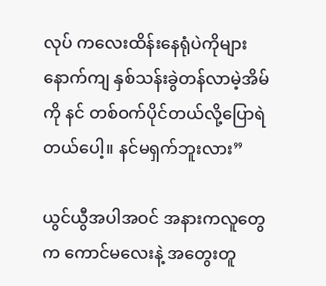လုပ် ကလေးထိန်းနေရုံပဲကိုများ နောက်ကျ နှစ်သန်းခွဲတန်လာမဲ့အိမ်ကို နင် တစ်ဝက်ပိုင်တယ်လို့ပြောရဲတယ်ပေါ့။ နင်မရှက်ဘူးလား”

ယွင်ယွီအပါအဝင် အနားကလူတွေက ကောင်မ‌လေးနဲ့ အတွေးတူ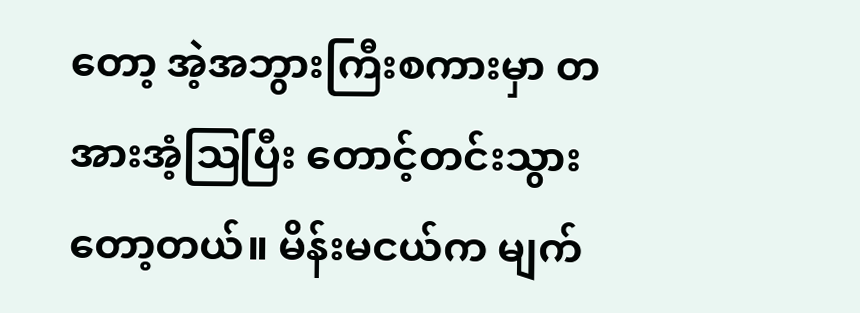တော့ အဲ့အဘွားကြီးစကားမှာ တအားအံ့ဩပြီး တောင့်တင်းသွားတော့တယ်။ မိန်းမငယ်က မျက်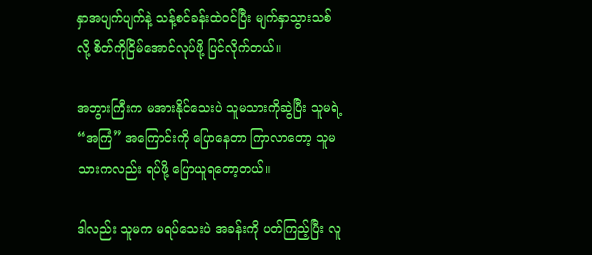နှာအပျက်ပျက်နဲ့ သန့်စင်ခန်းထဲဝင်ပြီး မျက်နှာသွားသစ်လို့ စိတ်ကိုငြိမ်အောင်လုပ်ဖို့ ပြင်လိုက်တယ်။

အဘွားကြီးက မအားနိုင်သေးပဲ သူမသားကိုဆွဲပြီး သူမရဲ့ “အကြံ” အကြောင်းကို ပြောနေတာ ကြာလာတော့ သူမသားကလည်း ရပ်ဖို့ ပြောယူရတော့တယ်။

ဒါလည်း သူမက မရပ်သေးပဲ အခန်းကို ပတ်ကြည့်ပြီး လူ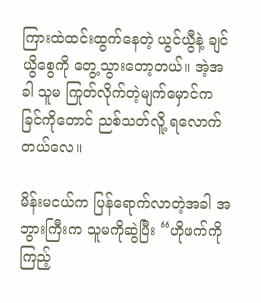ကြားထဲထင်းထွက်နေတဲ့ ယွင်ယွီနဲ့ ချင်ယွိစွေကို တွေ့သွားတော့တယ်။ အဲ့အခါ သူမ ကြုတ်လိုက်တဲ့မျက်မှောင်က ခြင်ကိုတောင် ညစ်သတ်လိူ့ ရလောက်တယ်လေ။

မိန်းမငယ်က ပြန်ရောက်လာတဲ့အခါ အဘွားကြီးက သူမကိုဆွဲပြီး “ဟိုဖက်ကိုကြည့်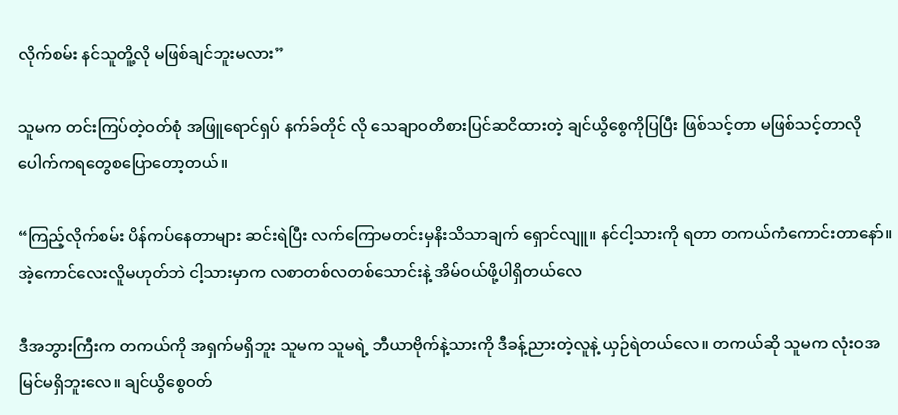လိုက်စမ်း နင်သူတိူ့လို မဖြစ်ချင်ဘူးမလား”

သူမက တင်းကြပ်တဲ့ဝတ်စုံ အဖြူရောင်ရှပ် နက်ခ်တိုင် လို သေချာဝတိစားပြင်ဆငိထားတဲ့ ချင်ယွိစွေကိုပြပြီး ဖြစ်သင့်တာ မဖြစ်သင့်တာလို ပေါက်ကရတွေစပြောတော့တယ်။

“ကြည့်လိုက်စမ်း ပိန်ကပ်နေတာများ ဆင်းရဲပြီး လက်ကြောမတင်းမှနိးသိသာချက် ရှောင်လျူ။ နင်ငါ့သားကို ရတာ တကယ်ကံကောင်းတာနော်။ အဲ့ကောင်လေးလိူမဟုတ်ဘဲ ငါ့သားမှာက လစာတစ်လတစ်သောင်းနဲ့ အိမ်ဝယ်ဖို့ပါရှိတယ်လေ

ဒီအဘွားကြီးက တကယ်ကို အရှက်မရှိဘူး သူမက သူမရဲ့ ဘီယာဗိုက်နဲ့သားကို ဒီခန့်ညားတဲ့လူနဲ့ ယှဉ်ရဲတယ်လေ။ တကယ်ဆို သူမက လုံးဝအမြင်မရှိဘူးလေ။ ချင်ယွိစွေဝတ်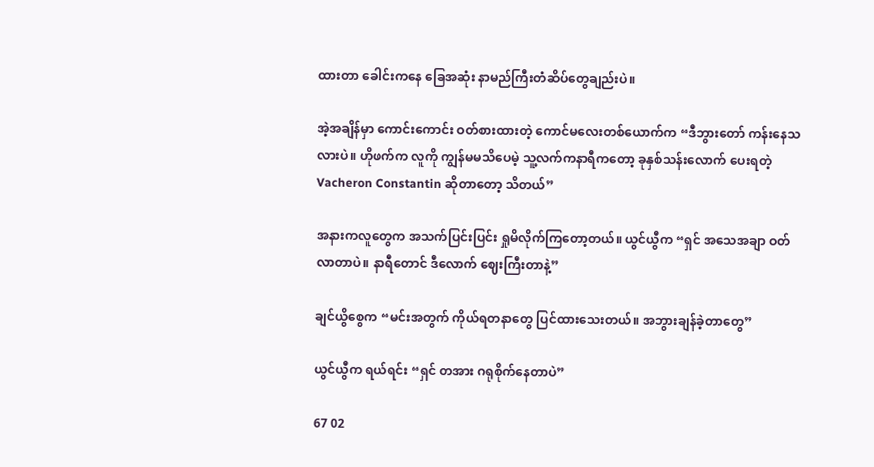ထားတာ ခေါင်းကနေ ခြေအဆုံး နာမည်ကြီးတံဆိပ်တွေချည်းပဲ။

အဲ့အချိန်မှာ ကောင်းကောင်း ဝတ်စားထားတဲ့ ကောင်မလေးတစ်ယောက်က “ဒီဘွားတော် ကန်းနေသလားပဲ။ ဟိုဖက်က လူကို ကျွန်မမသိပေမဲ့ သူ့လက်ကနာရီကတော့ ခုနှစ်သန်းလောက် ပေးရတဲ့ Vacheron Constantin ဆိုတာတော့ သိတယ်”

အနားကလူတွေက အသက်ပြင်းပြင်း ရှုမိလိုက်ကြတော့တယ်။ ယွင်ယွီက “ရှင် အသေအချာ ဝတ်လာတာပဲ။ နာရီတောင် ဒီလောက် ဈေးကြီးတာနဲ့”

ချင်ယွိစွေက “မင်းအတွက် ကိုယ်ရတနာတွေ ပြင်ထားသေးတယ်။ အဘွားချန်ခဲ့တာတွေ”

ယွင်ယွီက ရယ်ရင်း “ရှင် တအား ဂရုစိုက်နေတာပဲ”

67 02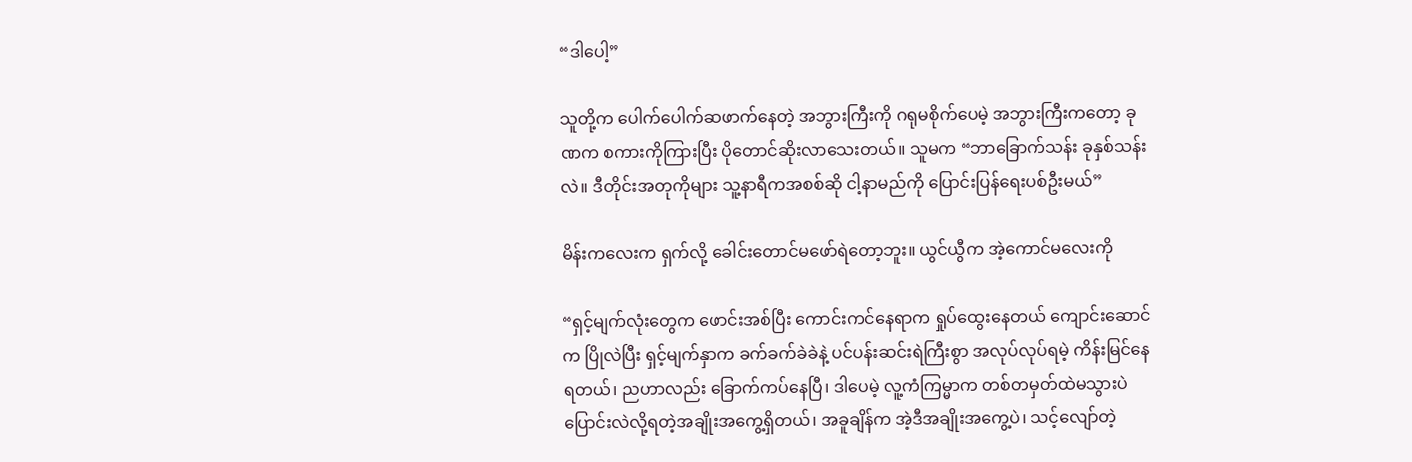“ဒါပေါ့”

သူတို့က ပေါက်ပေါက်ဆဖာက်နေတဲ့ အဘွားကြီးကို ဂရုမစိုက်ပေမဲ့ အဘွားကြီးကတော့ ခုဏက စကားကိုကြားပြီး ပိုတောင်ဆိုးလာသေးတယ်။ သူမက “ဘာခြောက်သန်း ခုနှစ်သန်းလဲ။ ဒီတိုင်းအတုကိုများ သူ့နာရီကအစစ်ဆို ငါ့နာမည်ကို ပြောင်းပြန်ရေးပစ်ဦးမယ်”

မိန်းကလေးက ရှက်လို့ ခေါင်းတောင်မဖော်ရဲတော့ဘူး။ ယွင်ယွီက အဲ့ကောင်မလေးကို

“ရှင့်မျက်လုံးတွေက ဖောင်းအစ်ပြီး ကောင်းကင်နေရာက ရှုပ်ထွေးနေတယ် ကျောင်းဆောင်က ပြိုလဲပြီး ရှင့်မျက်နှာက ခက်ခက်ခဲခဲနဲ့ ပင်ပန်းဆင်းရဲကြီးစွာ အလုပ်လုပ်ရမဲ့ ကိန်းမြင်နေရတယ်၊ ညဟာလည်း ခြောက်ကပ်နေပြီ၊ ဒါပေမဲ့ လူ့ကံကြမ္မာက တစ်တမှတ်ထဲမသွားပဲ ပြောင်းလဲလို့ရတဲ့အချိုးအကွေ့ရှိတယ်၊ အခူချိန်က အဲ့ဒီအချိုးအကွေ့ပဲ၊ သင့်လျော်တဲ့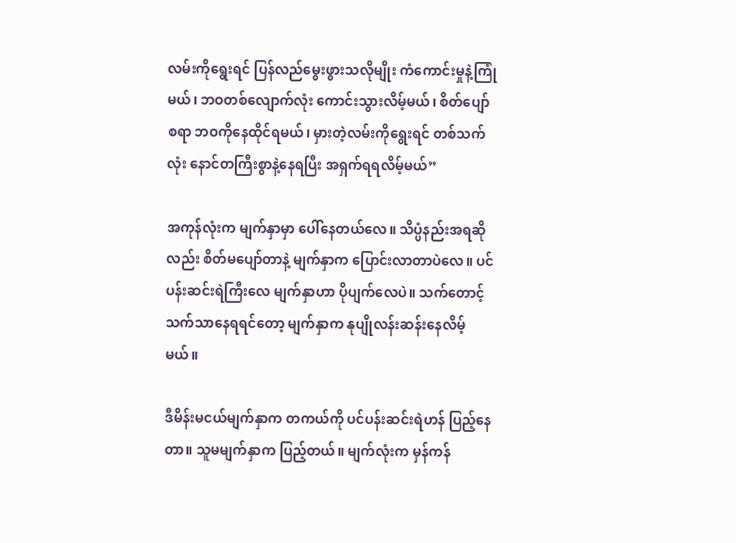လမ်းကိုရွေးရင် ပြန်လည်မွေးဖွားသလိုမျိုး ကံကောင်းမှုနဲ့ကြုံမယ်၊ ဘဝတစ်လျောက်လုံး ကောင်းသွားလိမ့်မယ်၊ စိတ်ပျော်စရာ ဘဝကိုနေထိုင်ရမယ်၊ မှားတဲ့လမ်းကိုရွေးရင် တစ်သက်လုံး နောင်တကြီးစွာနဲ့နေရပြီး အရှက်ရရလိမ့်မယ်”

အကုန်လုံးက မျက်နှာမှာ ပေါ်နေတယ်လေ။ သိပ္ပံနည်းအရဆိုလည်း စိတ်မပျော်တာနဲ့ မျက်နှာက ပြောင်းလာတာပဲလေ။ ပင်ပန်းဆင်းရဲကြီးလေ မျက်နှာဟာ ပိုပျက်လေပဲ။ သက်တောင့်သက်သာနေရရင်တော့ မျက်နှာက နုပျိုလန်းဆန်းနေလိမ့်မယ်။

ဒီမိန်းမငယ်မျက်နှာက တကယ်ကို ပင်ပန်းဆင်းရဲဟန် ပြည့်နေတာ။ သူမမျက်နှာက ပြည့်တယ်။ မျက်လုံးက မှန်ကန်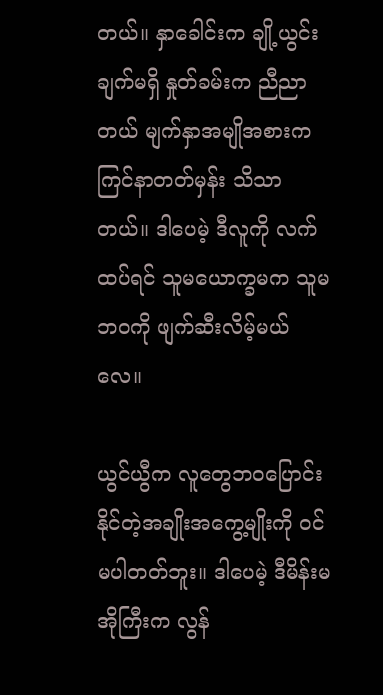တယ်။ နှာခေါင်းက ချို့ယွင်းချက်မရှိ နှုတ်ခမ်းက ညီညာတယ် မျက်နှာအမျိုအစားက ကြင်နာတတ်မှန်း သိသာတယ်။ ဒါပေမဲ့ ဒီလူကို လက်ထပ်ရင် သူမယောက္ခမက သူမဘဝကို ဖျက်ဆီးလိမ့်မယ်လေ။

ယွင်ယွီက လူတွေဘဝပြောင်းနိုင်တဲ့အချိုးအကွေ့မျိုးကို ဝင်မပါတတ်ဘူး။ ဒါပေမဲ့ ဒီမိန်းမအိုကြီးက လွန်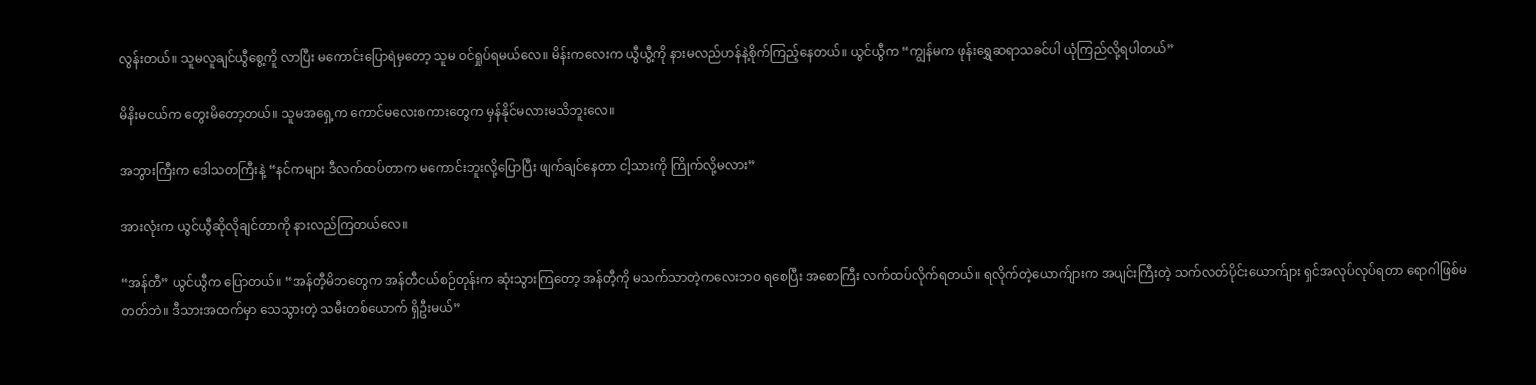လွန်းတယ်။ သူမလူချင်ယွီစွေ့ကိူ လာပြီး မကောင်းပြောရဲမှတော့ သူမ ဝင်ရှုပ်ရမယ်လေ။ မိန်းကလေးက ယွီယွီ့ကို နားမလည်ဟန်နဲ့စိုက်ကြည့်နေတယ်။ ယွင်ယွီက “ကျွန်မက ဖုန်းရွှေဆရာသခင်ပါ ယုံကြည်လို့ရပါတယ်”

မိနိးမငယ်က တွေးမိတော့တယ်။ သူမအရှေ့က ကောင်မလေးစကားတွေက မှန်နိုင်မလားမသိဘူးလေ။

အဘွားကြီးက ဒေါသတကြီးနဲ့ “နင်ကများ ဒီလက်ထပ်တာက မကောင်းဘူးလို့ပြောပြီး ဖျက်ချင်နေတာ ငါ့သားကို ကြိုက်လို့မလား”

အားလုံးက ယွင်ယွီဆိုလိုချင်တာကို နားလည်ကြတယ်လေ။

“အန်တီ” ယွင်ယွီက ပြောတယ်။ “အန်တီ့မိဘတွေက အန်တီငယ်စဉ်တုန်းက ဆုံးသွားကြတော့ အန်တီ့ကို မသက်သာတဲ့ကလေးဘဝ ရစေပြီး အစောကြီး လက်ထပ်လိုက်ရတယ်။ ရလိုက်တဲ့ယောက်ျားက အပျင်းကြီးတဲ့ သက်လတ်ပိုင်းယောက်ျား ရှင်အလုပ်လုပ်ရတာ ရောဂါဖြစ်မတတ်ဘဲ။ ဒီသားအထက်မှာ သေသွားတဲ့ သမီးတစ်ယောက် ရှိဦးမယ်”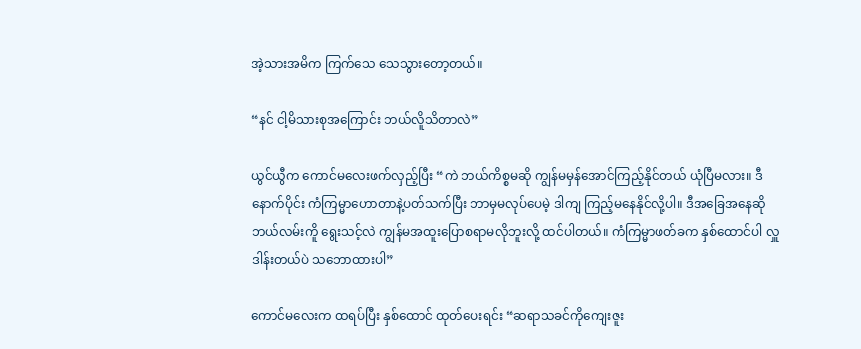အဲ့သားအမိက ကြက်သေ သေသွားတော့တယ်။

“နင် ငါ့မိသားစုအကြောင်း ဘယ်လိူသိတာလဲ”

ယွင်ယွီက ကောင်မလေးဖက်လှည့်ပြီး “ကဲ ဘယ်ကိစ္စမဆို ကျွန်မမှန်အောင်ကြည့်နိုင်တယ် ယုံပြီမလား။ ဒီနောက်ပိုင်း ကံကြမ္မာဟောတာနဲ့ပတ်သက်ပြီး ဘာမှမလုပ်ပေမဲ့ ဒါကျ ကြည့်မနေနိုင်လို့ပါ။ ဒီအခြေအနေဆို ဘယ်လမ်းကိူ ရွေးသင့်လဲ ကျွန်မအထူးပြောစရာမလိုဘူးလို့ ထင်ပါတယ်။ ကံကြမ္မာဖတ်ခက နှစ်ထောင်ပါ လှူဒါန်းတယ်ပဲ သဘောထားပါ”

ကောင်မလေးက ထရပ်ပြီး နှစ်ထောင် ထုတ်ပေးရင်း “ဆရာသခင်ကိုကျေးဇူး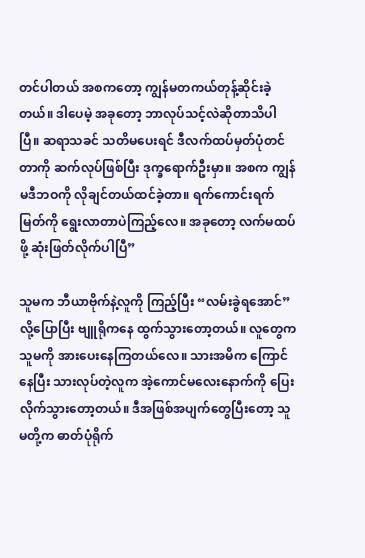တင်ပါတယ် အစကတော့ ကျွန်မတကယ်တုန့်ဆိုင်းခဲ့တယ်။ ဒါပေမဲ့ အခုတော့ ဘာလုပ်သင့်လဲဆိုတာသိပါပြီ။ ဆရာသခင် သတိမပေးရင် ဒီလက်ထပ်မှတ်ပုံတင်တာကို ဆက်လုပ်ဖြစ်ပြီး ဒုက္ခရောက်ဦးမှာ။ အစက ကျွန်မဒီဘဝကို လိုချင်တယ်ထင်ခဲ့တာ။ ရက်ကောင်းရက်မြတ်ကို ရွေးလာတာပဲကြည့်လေ။ အခုတော့ လက်မထပ်ဖို့ ဆုံးဖြတ်လိုက်ပါပြီ”

သူမက ဘီယာဗိုက်နဲ့လူကို ကြည့်ပြီး “လမ်းခွဲရအောင်” လို့ပြောပြီး ဗျူရိုကနေ ထွက်သွားတော့တယ်။ လူတွေက သူမကို အားပေးနေကြတယ်လေ။ သားအမိက ကြောင်နေပြီး သားလုပ်တဲ့လူက အဲ့ကောင်မလေးနောက်ကို ပြေးလိုက်သွားတော့တယ်။ ဒီအဖြစ်အပျက်တွေပြီးတော့ သူမတို့က ဓာတ်ပုံရိုက်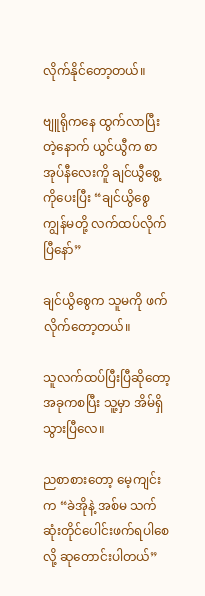လိုက်နိုင်တော့တယ်။

ဗျူရိုကနေ ထွက်လာပြီးတဲ့နောက် ယွင်ယွီက စာအုပ်နီလေးကိူ ချင်ယွီစွေ့ကိုပေးပြီး “ချင်ယွိစွေ ကျွန်မတို့ လက်ထပ်လိုက်ပြီနော်”

ချင်ယွိစွေက သူမကို ဖက်လိုက်တော့တယ်။

သူလက်ထပ်ပြီးပြီဆိုတော့ အခုကစပြီး သူ့မှာ အိမ်ရှိသွားပြီလေ။

ညစာစားတော့ မေ့ကျင်းက “ခဲအိုနဲ့ အစ်မ သက်ဆုံးတိုင်ပေါင်းဖက်ရပါစေလို့ ဆုတောင်းပါတယ်”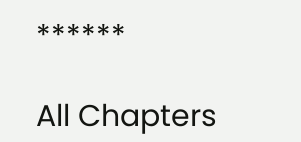******

All Chapters